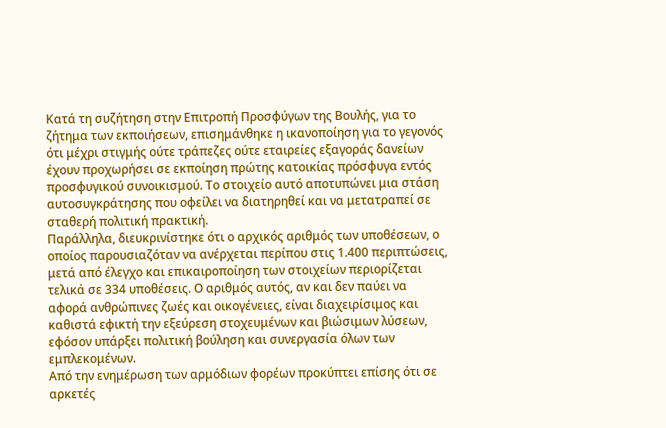Κατά τη συζήτηση στην Επιτροπή Προσφύγων της Βουλής, για το ζήτημα των εκποιήσεων, επισημάνθηκε η ικανοποίηση για το γεγονός ότι μέχρι στιγμής ούτε τράπεζες ούτε εταιρείες εξαγοράς δανείων έχουν προχωρήσει σε εκποίηση πρώτης κατοικίας πρόσφυγα εντός προσφυγικού συνοικισμού. Το στοιχείο αυτό αποτυπώνει μια στάση αυτοσυγκράτησης που οφείλει να διατηρηθεί και να μετατραπεί σε σταθερή πολιτική πρακτική.
Παράλληλα, διευκρινίστηκε ότι ο αρχικός αριθμός των υποθέσεων, ο οποίος παρουσιαζόταν να ανέρχεται περίπου στις 1.400 περιπτώσεις, μετά από έλεγχο και επικαιροποίηση των στοιχείων περιορίζεται τελικά σε 334 υποθέσεις. Ο αριθμός αυτός, αν και δεν παύει να αφορά ανθρώπινες ζωές και οικογένειες, είναι διαχειρίσιμος και καθιστά εφικτή την εξεύρεση στοχευμένων και βιώσιμων λύσεων, εφόσον υπάρξει πολιτική βούληση και συνεργασία όλων των εμπλεκομένων.
Από την ενημέρωση των αρμόδιων φορέων προκύπτει επίσης ότι σε αρκετές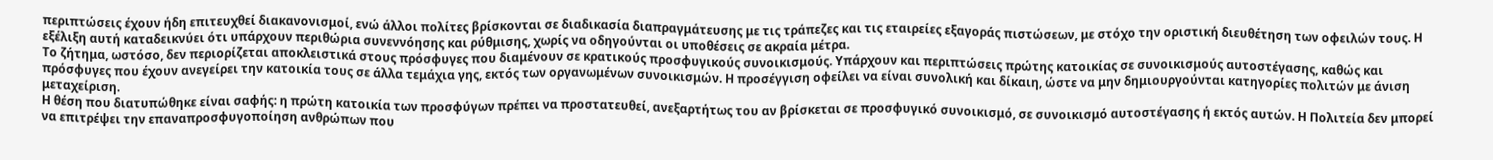περιπτώσεις έχουν ήδη επιτευχθεί διακανονισμοί, ενώ άλλοι πολίτες βρίσκονται σε διαδικασία διαπραγμάτευσης με τις τράπεζες και τις εταιρείες εξαγοράς πιστώσεων, με στόχο την οριστική διευθέτηση των οφειλών τους. Η εξέλιξη αυτή καταδεικνύει ότι υπάρχουν περιθώρια συνεννόησης και ρύθμισης, χωρίς να οδηγούνται οι υποθέσεις σε ακραία μέτρα.
Το ζήτημα, ωστόσο, δεν περιορίζεται αποκλειστικά στους πρόσφυγες που διαμένουν σε κρατικούς προσφυγικούς συνοικισμούς. Υπάρχουν και περιπτώσεις πρώτης κατοικίας σε συνοικισμούς αυτοστέγασης, καθώς και πρόσφυγες που έχουν ανεγείρει την κατοικία τους σε άλλα τεμάχια γης, εκτός των οργανωμένων συνοικισμών. Η προσέγγιση οφείλει να είναι συνολική και δίκαιη, ώστε να μην δημιουργούνται κατηγορίες πολιτών με άνιση μεταχείριση.
Η θέση που διατυπώθηκε είναι σαφής: η πρώτη κατοικία των προσφύγων πρέπει να προστατευθεί, ανεξαρτήτως του αν βρίσκεται σε προσφυγικό συνοικισμό, σε συνοικισμό αυτοστέγασης ή εκτός αυτών. Η Πολιτεία δεν μπορεί να επιτρέψει την επαναπροσφυγοποίηση ανθρώπων που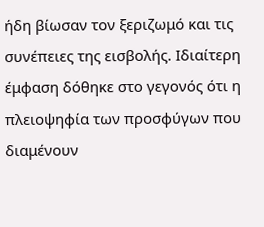ήδη βίωσαν τον ξεριζωμό και τις συνέπειες της εισβολής. Ιδιαίτερη έμφαση δόθηκε στο γεγονός ότι η πλειοψηφία των προσφύγων που διαμένουν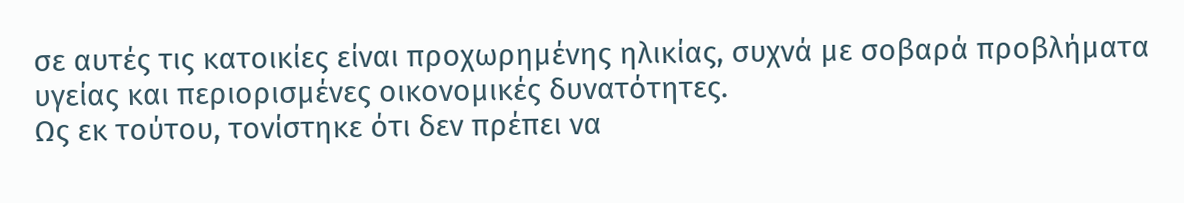σε αυτές τις κατοικίες είναι προχωρημένης ηλικίας, συχνά με σοβαρά προβλήματα υγείας και περιορισμένες οικονομικές δυνατότητες.
Ως εκ τούτου, τονίστηκε ότι δεν πρέπει να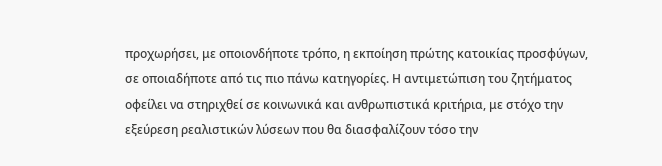προχωρήσει, με οποιονδήποτε τρόπο, η εκποίηση πρώτης κατοικίας προσφύγων, σε οποιαδήποτε από τις πιο πάνω κατηγορίες. Η αντιμετώπιση του ζητήματος οφείλει να στηριχθεί σε κοινωνικά και ανθρωπιστικά κριτήρια, με στόχο την εξεύρεση ρεαλιστικών λύσεων που θα διασφαλίζουν τόσο την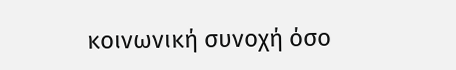κοινωνική συνοχή όσο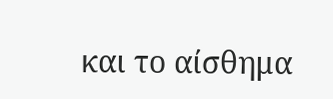και το αίσθημα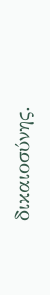δικαιοσύνης.